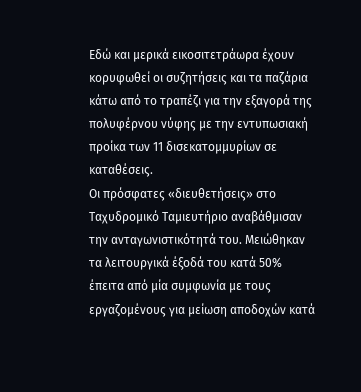Εδώ και μερικά εικοσιτετράωρα έχουν κορυφωθεί οι συζητήσεις και τα παζάρια κάτω από το τραπέζι για την εξαγορά της πολυφέρνου νύφης με την εντυπωσιακή προίκα των 11 δισεκατομμυρίων σε καταθέσεις.
Οι πρόσφατες «διευθετήσεις» στο Ταχυδρομικό Ταμιευτήριο αναβάθμισαν την ανταγωνιστικότητά του. Μειώθηκαν τα λειτουργικά έξοδά του κατά 50% έπειτα από μία συμφωνία με τους εργαζομένους για μείωση αποδοχών κατά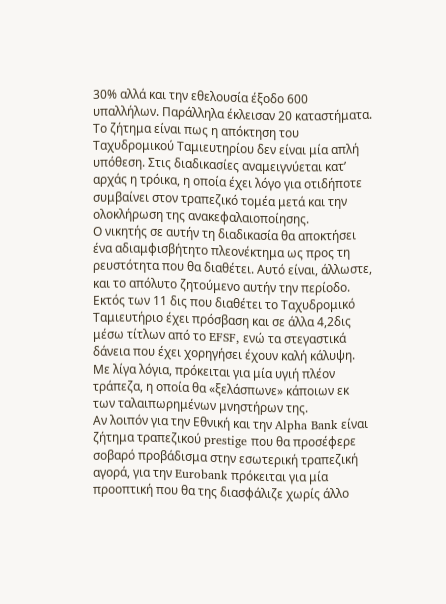30% αλλά και την εθελουσία έξοδο 600 υπαλλήλων. Παράλληλα έκλεισαν 20 καταστήματα.
Το ζήτημα είναι πως η απόκτηση του Ταχυδρομικού Ταμιευτηρίου δεν είναι μία απλή υπόθεση. Στις διαδικασίες αναμειγνύεται κατ’ αρχάς η τρόικα, η οποία έχει λόγο για οτιδήποτε συμβαίνει στον τραπεζικό τομέα μετά και την ολοκλήρωση της ανακεφαλαιοποίησης.
Ο νικητής σε αυτήν τη διαδικασία θα αποκτήσει ένα αδιαμφισβήτητο πλεονέκτημα ως προς τη ρευστότητα που θα διαθέτει. Αυτό είναι, άλλωστε, και το απόλυτο ζητούμενο αυτήν την περίοδο. Εκτός των 11 δις που διαθέτει το Ταχυδρομικό Ταμιευτήριο έχει πρόσβαση και σε άλλα 4,2δις μέσω τίτλων από το EFSF, ενώ τα στεγαστικά δάνεια που έχει χορηγήσει έχουν καλή κάλυψη. Με λίγα λόγια, πρόκειται για μία υγιή πλέον τράπεζα, η οποία θα «ξελάσπωνε» κάποιων εκ των ταλαιπωρημένων μνηστήρων της.
Αν λοιπόν για την Εθνική και την Alpha Bank είναι ζήτημα τραπεζικού prestige που θα προσέφερε σοβαρό προβάδισμα στην εσωτερική τραπεζική αγορά, για την Eurobank πρόκειται για μία προοπτική που θα της διασφάλιζε χωρίς άλλο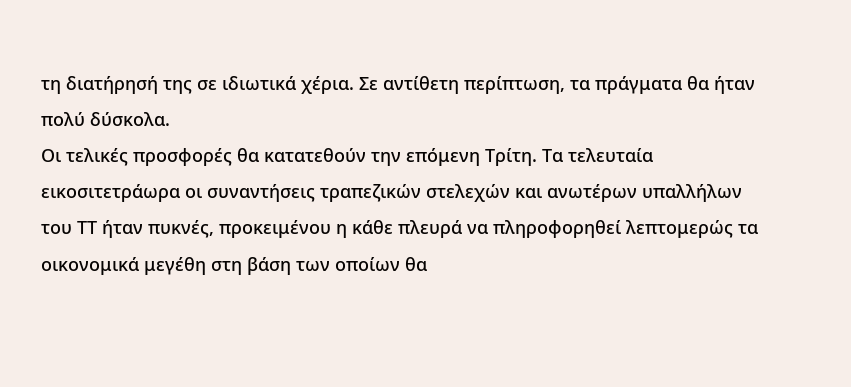τη διατήρησή της σε ιδιωτικά χέρια. Σε αντίθετη περίπτωση, τα πράγματα θα ήταν πολύ δύσκολα.
Οι τελικές προσφορές θα κατατεθούν την επόμενη Τρίτη. Τα τελευταία εικοσιτετράωρα οι συναντήσεις τραπεζικών στελεχών και ανωτέρων υπαλλήλων του ΤΤ ήταν πυκνές, προκειμένου η κάθε πλευρά να πληροφορηθεί λεπτομερώς τα οικονομικά μεγέθη στη βάση των οποίων θα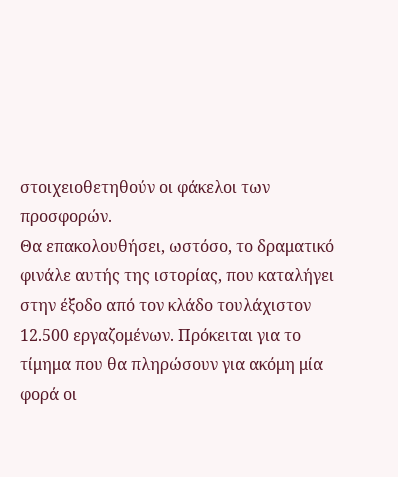στοιχειοθετηθούν οι φάκελοι των προσφορών.
Θα επακολουθήσει, ωστόσο, το δραματικό φινάλε αυτής της ιστορίας, που καταλήγει στην έξοδο από τον κλάδο τουλάχιστον 12.500 εργαζομένων. Πρόκειται για το τίμημα που θα πληρώσουν για ακόμη μία φορά οι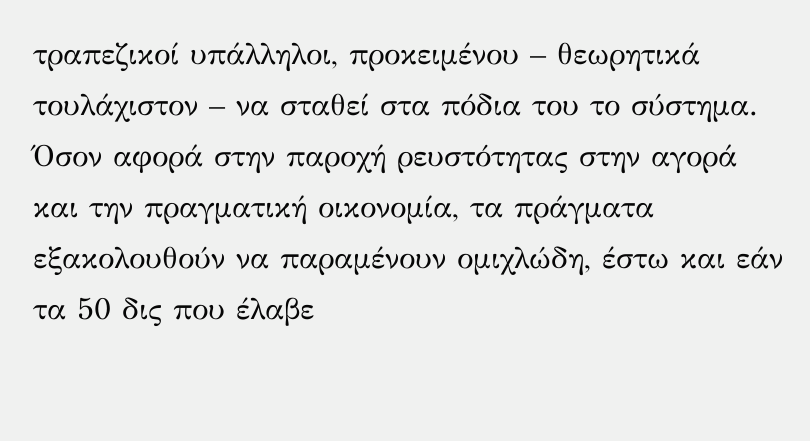τραπεζικοί υπάλληλοι, προκειμένου – θεωρητικά τουλάχιστον – να σταθεί στα πόδια του το σύστημα.
Όσον αφορά στην παροχή ρευστότητας στην αγορά και την πραγματική οικονομία, τα πράγματα εξακολουθούν να παραμένουν ομιχλώδη, έστω και εάν τα 50 δις που έλαβε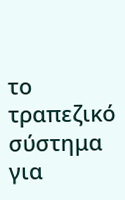το τραπεζικό σύστημα για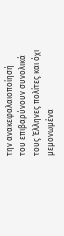την ανακεφαλαιοποίησή του επιβαρύνουν συνολικά τους Έλληνες πολίτες και όχι μεμονωμένα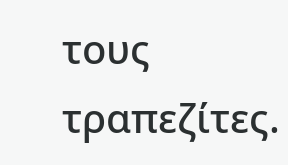τους τραπεζίτες.